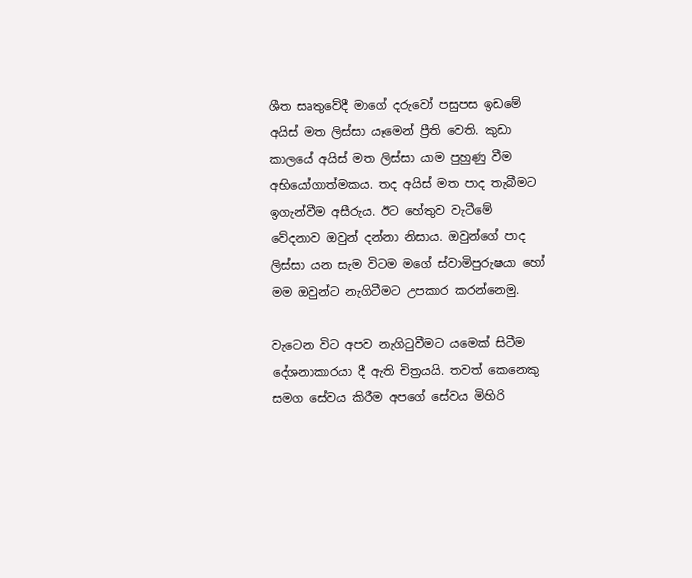ශීත සෘතුවේදී මාගේ දරුවෝ පසුපස ඉඩමේ අයිස් මත ලිස්සා යෑමෙන් ප්‍රීති වෙති. කුඩා කාලයේ අයිස් මත ලිස්සා යාම පුහුණු වීම අභියෝගාත්මකය. තද අයිස් මත පාද තැබීමට ඉගැන්වීම අසීරුය. ඊට හේතුව වැටීමේ වේදනාව ඔවුන් දන්නා නිසාය. ඔවුන්ගේ පාද ලිස්සා යන සැම විටම මගේ ස්වාමිපුරුෂයා හෝ මම ඔවුන්ට නැගිටීමට උපකාර කරන්නෙමු.

වැටෙන විට අපව නැගිටුවීමට යමෙක් සිටීම දේශනාකාරයා දී ඇති චිත්‍රයයි. තවත් කෙනෙකු සමග සේවය කිරීම අපගේ සේවය මිහිරි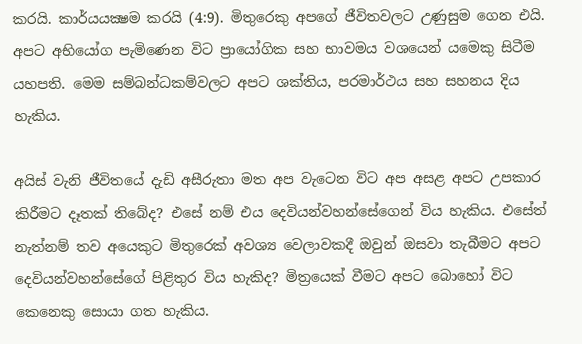කරයි. කාර්යයක්‍ෂම කරයි (4:9). මිතුරෙකු අපගේ ජීවිතවලට උණුසුම ගෙන එයි. අපට අභියෝග පැමිණෙන විට ප්‍රායෝගික සහ භාවමය වශයෙන් යමෙකු සිටීම යහපති. මෙම සම්බන්ධකම්වලට අපට ශක්තිය, පරමාර්ථය සහ සහනය දිය හැකිය.

අයිස් වැනි ජීවිතයේ දැඩි අසීරුතා මත අප වැටෙන විට අප අසළ අපට උපකාර කිරීමට දෑතක් තිබේද? එසේ නම් එය දෙවියන්වහන්සේගෙන් විය හැකිය. එසේත් නැත්නම් තව අයෙකුට මිතුරෙක් අවශ්‍ය වෙලාවකදී ඔවුන් ඔසවා තැබීමට අපට දෙවියන්වහන්සේගේ පිළිතුර විය හැකිද? මිත්‍රයෙක් වීමට අපට බොහෝ විට කෙනෙකු සොයා ගත හැකිය.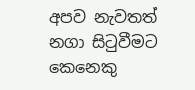අපව නැවතත් නගා සිටුවීමට කෙනෙකු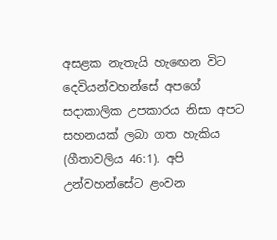අසළක නැතැයි හැඟෙන විට දෙවියන්වහන්සේ අපගේ සදාකාලික උපකාරය නිසා අපට සහනයක් ලබා ගත හැකිය (ගීතාවලිය 46:1). අපි උන්වහන්සේට ළංවන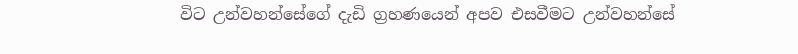විට උන්වහන්සේගේ දැඩි ග්‍රහණයෙන් අපව එසවීමට උන්වහන්සේ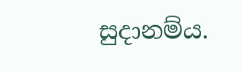සුදානම්ය.